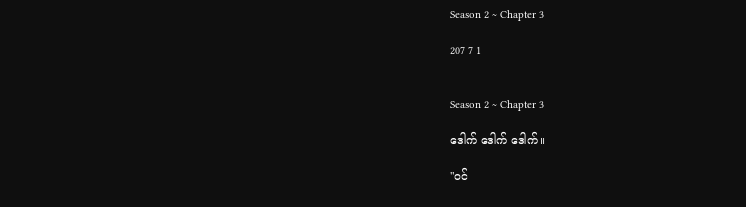Season 2 ~ Chapter 3

207 7 1


Season 2 ~ Chapter 3

ဒေါက် ဒေါက် ဒေါက်။

"ဝင်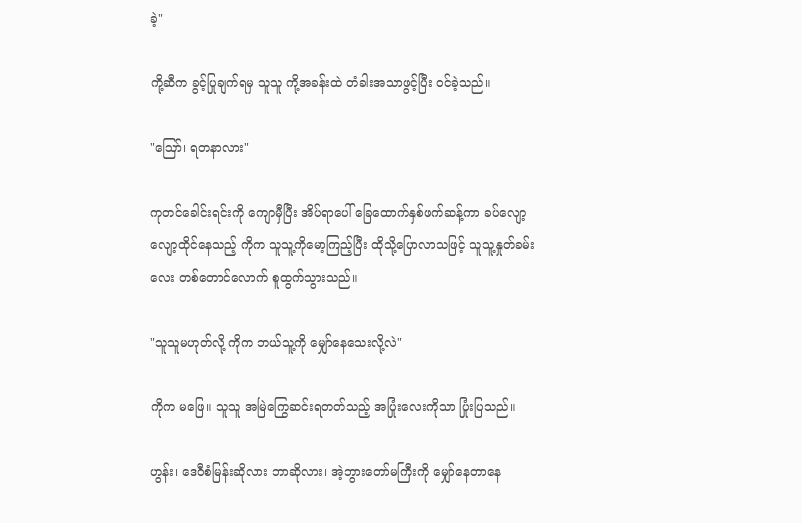ခဲ့"

ကို့ဆီက ခွင့်ပြုချက်ရမှ သူသူ ကို့အခန်းထဲ တံခါးအသာဖွင့်ပြီး ဝင်ခဲ့သည်။

"ဪ၊ ရတနာလား"

ကုတင်ခေါင်းရင်းကို ကျောမှီပြီး အိပ်ရာပေါ် ခြေထောက်နှစ်ဖက်ဆန့်ကာ ခပ်လျော့လျော့ထိုင်နေသည့် ကိုက သူသူ့ကိုမော့ကြည့်ပြီး ထိုသို့ပြောလာသဖြင့် သူသူ့နှုတ်ခမ်းလေး တစ်တောင်လောက် စူထွက်သွားသည်။

"သူသူမဟုတ်လို့ ကိုက ဘယ်သူ့ကို မျှော်နေသေးလို့လဲ"

ကိုက မဖြေ။ သူသူ အမြဲကြွေဆင်းရတတ်သည့် အပြုံးလေးကိုသာ ပြုံးပြသည်။

ဟွန်း၊ ဒေဝီစံမြန်းဆိုလား ဘာဆိုလား၊ အဲ့ဘွားတော်မကြီးကို မျှော်နေတာနေ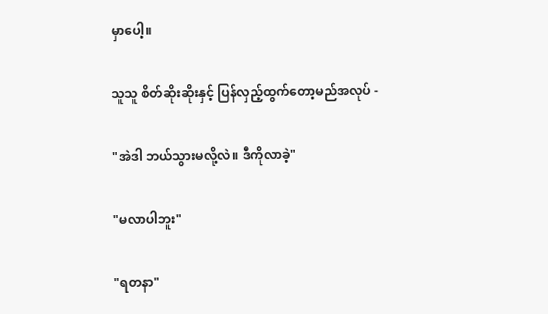မှာပေါ့။

သူသူ စိတ်ဆိုးဆိုးနှင့် ပြန်လှည့်ထွက်တော့မည်အလုပ် -

"အဲဒါ ဘယ်သွားမလို့လဲ။ ဒီကိုလာခဲ့"

"မလာပါဘူး"

"ရတနာ"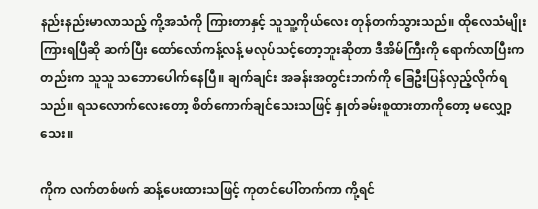နည်းနည်းမာလာသည့် ကို့အသံကို ကြားတာနှင့် သူသူ့ကိုယ်လေး တုန်တက်သွားသည်။ ထိုလေသံမျိုး ကြားရပြီဆို ဆက်ပြီး ထော်လော်ကန့်လန့် မလုပ်သင့်တော့ဘူးဆိုတာ ဒီအိမ်ကြီးကို ရောက်လာပြီးကတည်းက သူသူ သဘောပေါက်နေပြီ။ ချက်ချင်း အခန်းအတွင်းဘက်ကို ခြေဦးပြန်လှည့်လိုက်ရသည်။ ရသလောက်လေးတော့ စိတ်ကောက်ချင်သေးသဖြင့် နှုတ်ခမ်းစူထားတာကိုတော့ မလျှော့သေး။

ကိုက လက်တစ်ဖက် ဆန့်ပေးထားသဖြင့် ကုတင်ပေါ်တက်ကာ ကို့ရင်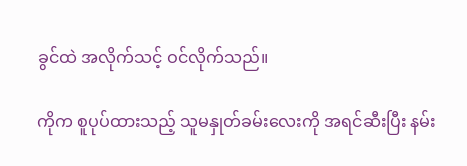ခွင်ထဲ အလိုက်သင့် ဝင်လိုက်သည်။

ကိုက စူပုပ်ထားသည့် သူမနှုတ်ခမ်းလေးကို အရင်ဆီးပြီး နမ်း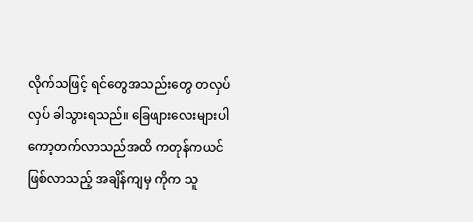လိုက်သဖြင့် ရင်တွေအသည်းတွေ တလှပ်လှပ် ခါသွားရသည်။ ခြေဖျားလေးများပါ ကော့တက်လာသည်အထိ ကတုန်ကယင် ဖြစ်လာသည့် အချိန်ကျမှ ကိုက သူ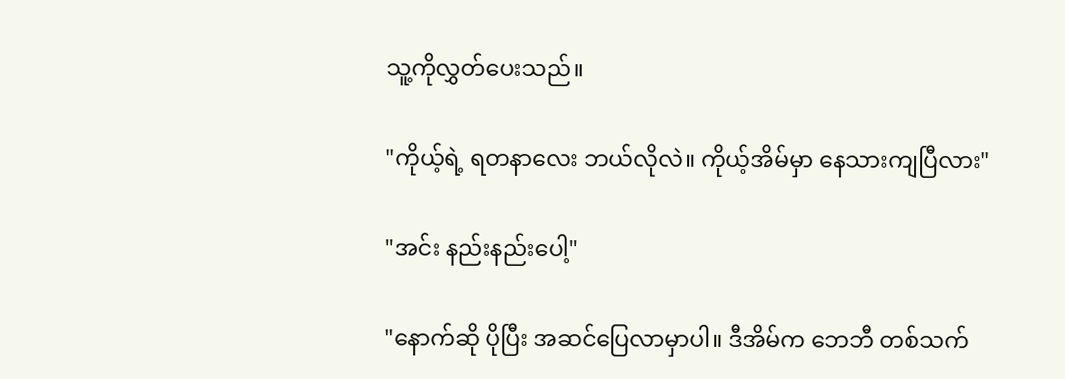သူ့ကိုလွှတ်ပေးသည်။

"ကိုယ့်ရဲ့ ရတနာလေး ဘယ်လိုလဲ။ ကိုယ့်အိမ်မှာ နေသားကျပြီလား"

"အင်း နည်းနည်းပေါ့"

"နောက်ဆို ပိုပြီး အဆင်ပြေလာမှာပါ။ ဒီအိမ်က ဘေဘီ တစ်သက်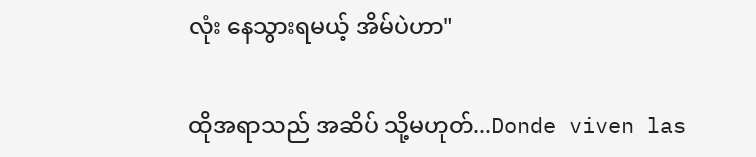လုံး နေသွားရမယ့် အိမ်ပဲဟာ"

ထိုအရာသည် အဆိပ် သို့မဟုတ်...Donde viven las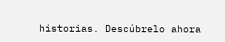historias. Descúbrelo ahora